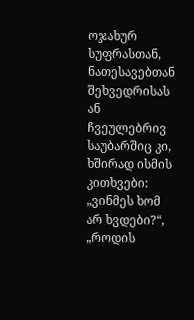ოჯახურ სუფრასთან, ნათესავებთან შეხვედრისას ან ჩვეულებრივ საუბარშიც კი, ხშირად ისმის კითხვები: „ვინმეს ხომ არ ხვდები?“, „როდის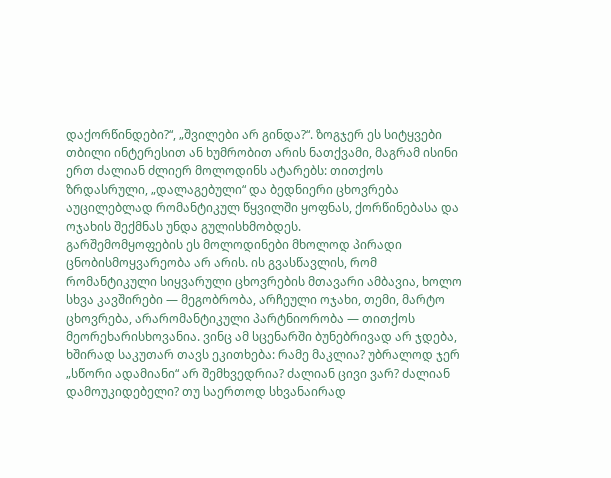დაქორწინდები?“, „შვილები არ გინდა?“. ზოგჯერ ეს სიტყვები თბილი ინტერესით ან ხუმრობით არის ნათქვამი, მაგრამ ისინი ერთ ძალიან ძლიერ მოლოდინს ატარებს: თითქოს ზრდასრული, „დალაგებული“ და ბედნიერი ცხოვრება აუცილებლად რომანტიკულ წყვილში ყოფნას, ქორწინებასა და ოჯახის შექმნას უნდა გულისხმობდეს.
გარშემომყოფების ეს მოლოდინები მხოლოდ პირადი ცნობისმოყვარეობა არ არის. ის გვასწავლის, რომ რომანტიკული სიყვარული ცხოვრების მთავარი ამბავია, ხოლო სხვა კავშირები — მეგობრობა, არჩეული ოჯახი, თემი, მარტო ცხოვრება, არარომანტიკული პარტნიორობა — თითქოს მეორეხარისხოვანია. ვინც ამ სცენარში ბუნებრივად არ ჯდება, ხშირად საკუთარ თავს ეკითხება: რამე მაკლია? უბრალოდ ჯერ „სწორი ადამიანი“ არ შემხვედრია? ძალიან ცივი ვარ? ძალიან დამოუკიდებელი? თუ საერთოდ სხვანაირად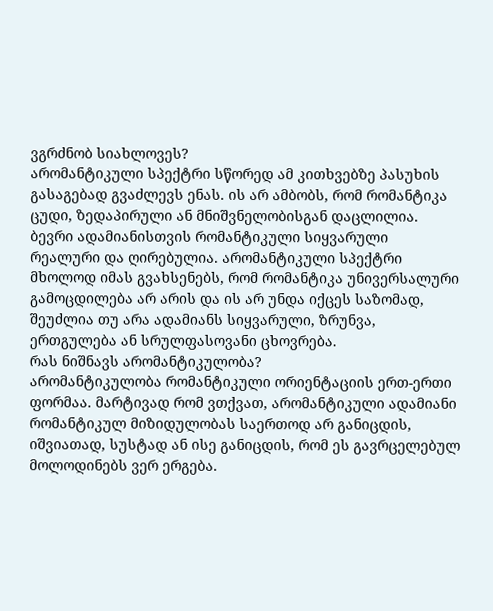ვგრძნობ სიახლოვეს?
არომანტიკული სპექტრი სწორედ ამ კითხვებზე პასუხის გასაგებად გვაძლევს ენას. ის არ ამბობს, რომ რომანტიკა ცუდი, ზედაპირული ან მნიშვნელობისგან დაცლილია. ბევრი ადამიანისთვის რომანტიკული სიყვარული რეალური და ღირებულია. არომანტიკული სპექტრი მხოლოდ იმას გვახსენებს, რომ რომანტიკა უნივერსალური გამოცდილება არ არის და ის არ უნდა იქცეს საზომად, შეუძლია თუ არა ადამიანს სიყვარული, ზრუნვა, ერთგულება ან სრულფასოვანი ცხოვრება.
რას ნიშნავს არომანტიკულობა?
არომანტიკულობა რომანტიკული ორიენტაციის ერთ-ერთი ფორმაა. მარტივად რომ ვთქვათ, არომანტიკული ადამიანი რომანტიკულ მიზიდულობას საერთოდ არ განიცდის, იშვიათად, სუსტად ან ისე განიცდის, რომ ეს გავრცელებულ მოლოდინებს ვერ ერგება.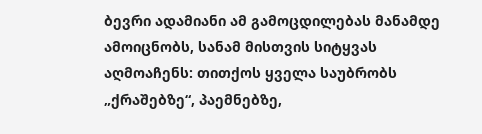ბევრი ადამიანი ამ გამოცდილებას მანამდე ამოიცნობს, სანამ მისთვის სიტყვას აღმოაჩენს: თითქოს ყველა საუბრობს „ქრაშებზე“, პაემნებზე,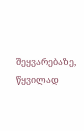შეყვარებაზე, წყვილად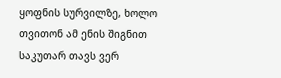ყოფნის სურვილზე, ხოლო თვითონ ამ ენის შიგნით საკუთარ თავს ვერ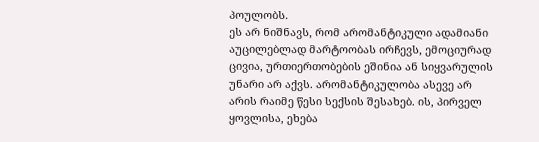პოულობს.
ეს არ ნიშნავს, რომ არომანტიკული ადამიანი აუცილებლად მარტოობას ირჩევს, ემოციურად ცივია, ურთიერთობების ეშინია ან სიყვარულის უნარი არ აქვს. არომანტიკულობა ასევე არ არის რაიმე წესი სექსის შესახებ. ის, პირველ ყოვლისა, ეხება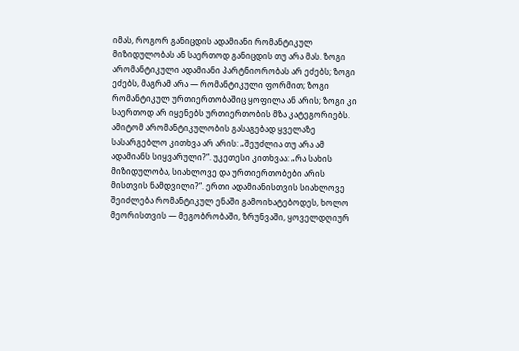იმას, როგორ განიცდის ადამიანი რომანტიკულ მიზიდულობას ან საერთოდ განიცდის თუ არა მას. ზოგი არომანტიკული ადამიანი პარტნიორობას არ ეძებს; ზოგი ეძებს, მაგრამ არა — რომანტიკული ფორმით; ზოგი რომანტიკულ ურთიერთობაშიც ყოფილა ან არის; ზოგი კი საერთოდ არ იყენებს ურთიერთობის მზა კატეგორიებს.
ამიტომ არომანტიკულობის გასაგებად ყველაზე სასარგებლო კითხვა არ არის: „შეუძლია თუ არა ამ ადამიანს სიყვარული?“. უკეთესი კითხვაა: „რა სახის მიზიდულობა, სიახლოვე და ურთიერთობები არის მისთვის ნამდვილი?“. ერთი ადამიანისთვის სიახლოვე შეიძლება რომანტიკულ ენაში გამოიხატებოდეს, ხოლო მეორისთვის — მეგობრობაში, ზრუნვაში, ყოველდღიურ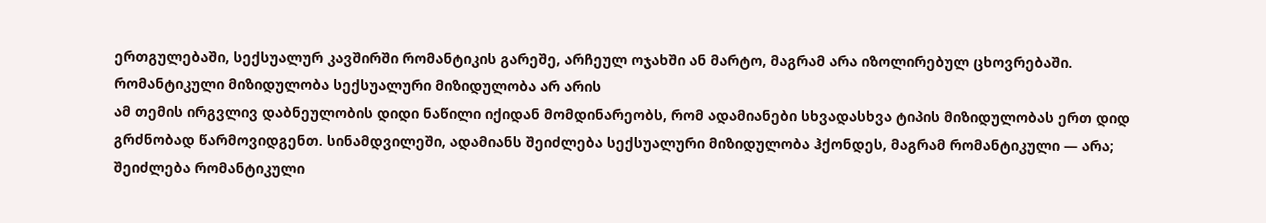ერთგულებაში, სექსუალურ კავშირში რომანტიკის გარეშე, არჩეულ ოჯახში ან მარტო, მაგრამ არა იზოლირებულ ცხოვრებაში.
რომანტიკული მიზიდულობა სექსუალური მიზიდულობა არ არის
ამ თემის ირგვლივ დაბნეულობის დიდი ნაწილი იქიდან მომდინარეობს, რომ ადამიანები სხვადასხვა ტიპის მიზიდულობას ერთ დიდ გრძნობად წარმოვიდგენთ. სინამდვილეში, ადამიანს შეიძლება სექსუალური მიზიდულობა ჰქონდეს, მაგრამ რომანტიკული — არა; შეიძლება რომანტიკული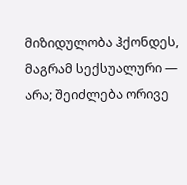მიზიდულობა ჰქონდეს, მაგრამ სექსუალური — არა; შეიძლება ორივე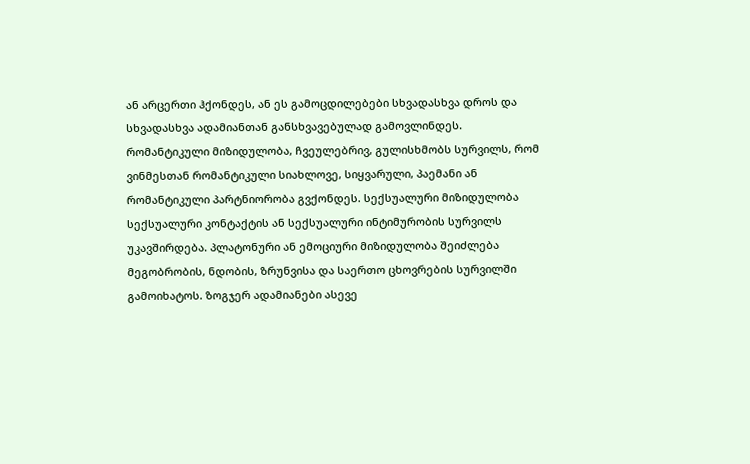ან არცერთი ჰქონდეს, ან ეს გამოცდილებები სხვადასხვა დროს და სხვადასხვა ადამიანთან განსხვავებულად გამოვლინდეს.
რომანტიკული მიზიდულობა, ჩვეულებრივ, გულისხმობს სურვილს, რომ ვინმესთან რომანტიკული სიახლოვე, სიყვარული, პაემანი ან რომანტიკული პარტნიორობა გვქონდეს. სექსუალური მიზიდულობა სექსუალური კონტაქტის ან სექსუალური ინტიმურობის სურვილს უკავშირდება. პლატონური ან ემოციური მიზიდულობა შეიძლება მეგობრობის, ნდობის, ზრუნვისა და საერთო ცხოვრების სურვილში გამოიხატოს. ზოგჯერ ადამიანები ასევე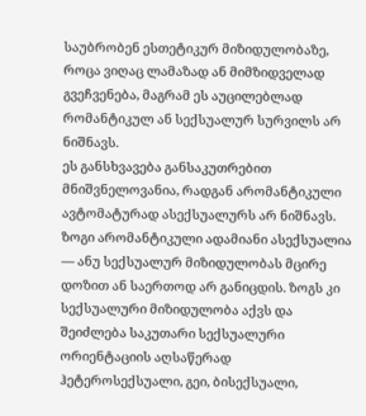საუბრობენ ესთეტიკურ მიზიდულობაზე, როცა ვიღაც ლამაზად ან მიმზიდველად გვეჩვენება, მაგრამ ეს აუცილებლად რომანტიკულ ან სექსუალურ სურვილს არ ნიშნავს.
ეს განსხვავება განსაკუთრებით მნიშვნელოვანია, რადგან არომანტიკული ავტომატურად ასექსუალურს არ ნიშნავს. ზოგი არომანტიკული ადამიანი ასექსუალია — ანუ სექსუალურ მიზიდულობას მცირე დოზით ან საერთოდ არ განიცდის. ზოგს კი სექსუალური მიზიდულობა აქვს და შეიძლება საკუთარი სექსუალური ორიენტაციის აღსაწერად ჰეტეროსექსუალი, გეი, ბისექსუალი,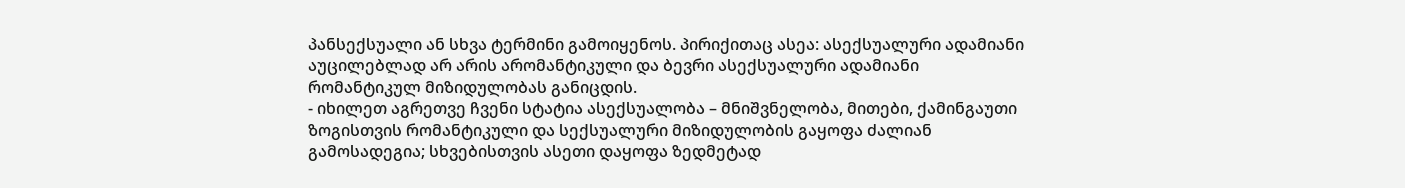პანსექსუალი ან სხვა ტერმინი გამოიყენოს. პირიქითაც ასეა: ასექსუალური ადამიანი აუცილებლად არ არის არომანტიკული და ბევრი ასექსუალური ადამიანი რომანტიკულ მიზიდულობას განიცდის.
- იხილეთ აგრეთვე ჩვენი სტატია ასექსუალობა – მნიშვნელობა, მითები, ქამინგაუთი
ზოგისთვის რომანტიკული და სექსუალური მიზიდულობის გაყოფა ძალიან გამოსადეგია; სხვებისთვის ასეთი დაყოფა ზედმეტად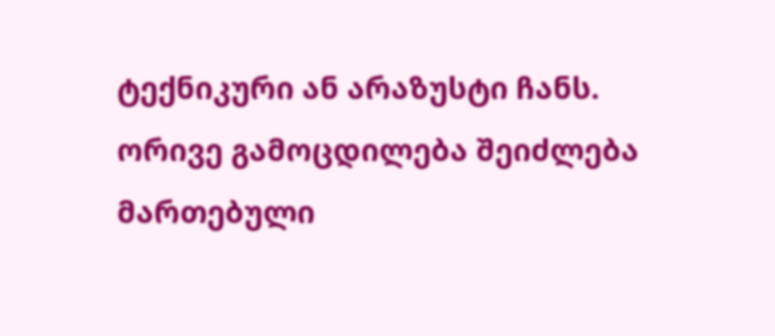ტექნიკური ან არაზუსტი ჩანს. ორივე გამოცდილება შეიძლება მართებული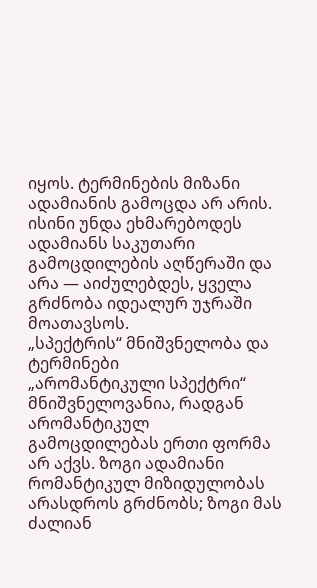იყოს. ტერმინების მიზანი ადამიანის გამოცდა არ არის. ისინი უნდა ეხმარებოდეს ადამიანს საკუთარი გამოცდილების აღწერაში და არა — აიძულებდეს, ყველა გრძნობა იდეალურ უჯრაში მოათავსოს.
„სპექტრის“ მნიშვნელობა და ტერმინები
„არომანტიკული სპექტრი“ მნიშვნელოვანია, რადგან არომანტიკულ გამოცდილებას ერთი ფორმა არ აქვს. ზოგი ადამიანი რომანტიკულ მიზიდულობას არასდროს გრძნობს; ზოგი მას ძალიან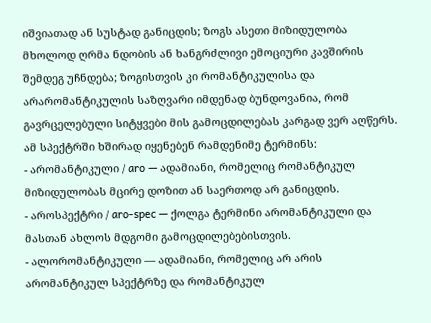იშვიათად ან სუსტად განიცდის; ზოგს ასეთი მიზიდულობა მხოლოდ ღრმა ნდობის ან ხანგრძლივი ემოციური კავშირის შემდეგ უჩნდება; ზოგისთვის კი რომანტიკულისა და არარომანტიკულის საზღვარი იმდენად ბუნდოვანია, რომ გავრცელებული სიტყვები მის გამოცდილებას კარგად ვერ აღწერს.
ამ სპექტრში ხშირად იყენებენ რამდენიმე ტერმინს:
- არომანტიკული / aro — ადამიანი, რომელიც რომანტიკულ მიზიდულობას მცირე დოზით ან საერთოდ არ განიცდის.
- აროსპექტრი / aro-spec — ქოლგა ტერმინი არომანტიკული და მასთან ახლოს მდგომი გამოცდილებებისთვის.
- ალორომანტიკული — ადამიანი, რომელიც არ არის არომანტიკულ სპექტრზე და რომანტიკულ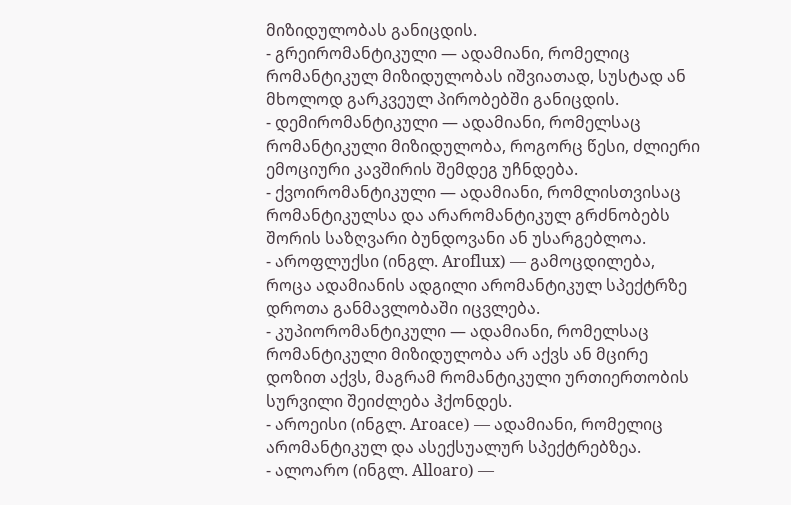მიზიდულობას განიცდის.
- გრეირომანტიკული — ადამიანი, რომელიც რომანტიკულ მიზიდულობას იშვიათად, სუსტად ან მხოლოდ გარკვეულ პირობებში განიცდის.
- დემირომანტიკული — ადამიანი, რომელსაც რომანტიკული მიზიდულობა, როგორც წესი, ძლიერი ემოციური კავშირის შემდეგ უჩნდება.
- ქვოირომანტიკული — ადამიანი, რომლისთვისაც რომანტიკულსა და არარომანტიკულ გრძნობებს შორის საზღვარი ბუნდოვანი ან უსარგებლოა.
- აროფლუქსი (ინგლ. Aroflux) — გამოცდილება, როცა ადამიანის ადგილი არომანტიკულ სპექტრზე დროთა განმავლობაში იცვლება.
- კუპიორომანტიკული — ადამიანი, რომელსაც რომანტიკული მიზიდულობა არ აქვს ან მცირე დოზით აქვს, მაგრამ რომანტიკული ურთიერთობის სურვილი შეიძლება ჰქონდეს.
- აროეისი (ინგლ. Aroace) — ადამიანი, რომელიც არომანტიკულ და ასექსუალურ სპექტრებზეა.
- ალოარო (ინგლ. Alloaro) —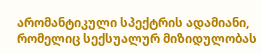არომანტიკული სპექტრის ადამიანი, რომელიც სექსუალურ მიზიდულობას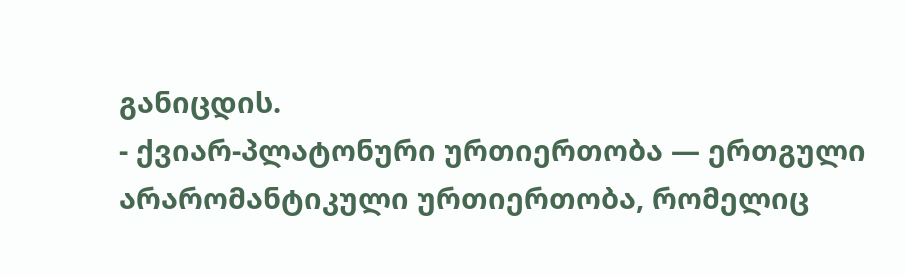განიცდის.
- ქვიარ-პლატონური ურთიერთობა — ერთგული არარომანტიკული ურთიერთობა, რომელიც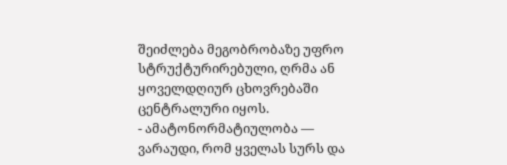შეიძლება მეგობრობაზე უფრო სტრუქტურირებული, ღრმა ან ყოველდღიურ ცხოვრებაში ცენტრალური იყოს.
- ამატონორმატიულობა — ვარაუდი, რომ ყველას სურს და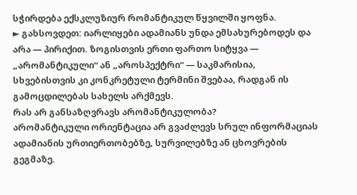სჭირდება ექსკლუზიურ რომანტიკულ წყვილში ყოფნა.
► გახსოვდეთ: იარლიყები ადამიანს უნდა ემსახურებოდეს და არა — პირიქით. ზოგისთვის ერთი ფართო სიტყვა — „არომანტიკული“ ან „აროსპექტრი“ — საკმარისია, სხვებისთვის კი კონკრეტული ტერმინი შვებაა, რადგან ის გამოცდილებას სახელს არქმევს.
რას არ განსაზღვრავს არომანტიკულობა?
არომანტიკული ორიენტაცია არ გვაძლევს სრულ ინფორმაციას ადამიანის ურთიერთობებზე, სურვილებზე ან ცხოვრების გეგმაზე.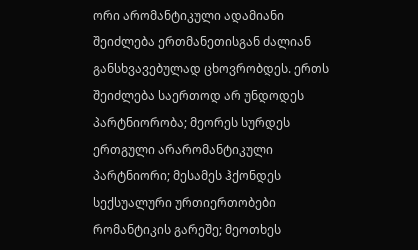ორი არომანტიკული ადამიანი შეიძლება ერთმანეთისგან ძალიან განსხვავებულად ცხოვრობდეს. ერთს შეიძლება საერთოდ არ უნდოდეს პარტნიორობა; მეორეს სურდეს ერთგული არარომანტიკული პარტნიორი; მესამეს ჰქონდეს სექსუალური ურთიერთობები რომანტიკის გარეშე; მეოთხეს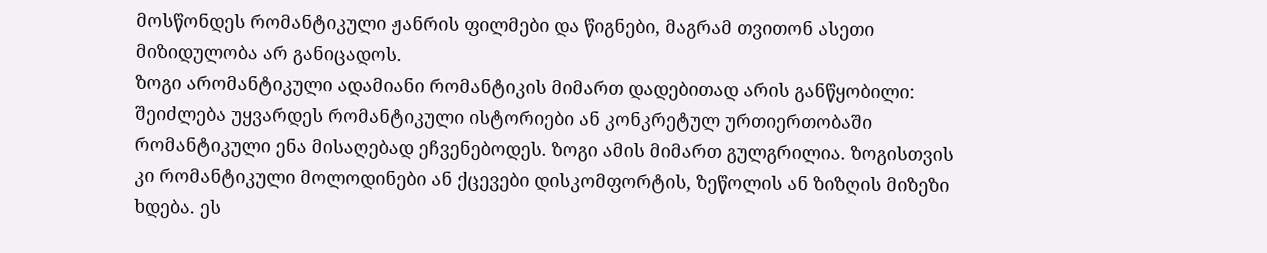მოსწონდეს რომანტიკული ჟანრის ფილმები და წიგნები, მაგრამ თვითონ ასეთი მიზიდულობა არ განიცადოს.
ზოგი არომანტიკული ადამიანი რომანტიკის მიმართ დადებითად არის განწყობილი: შეიძლება უყვარდეს რომანტიკული ისტორიები ან კონკრეტულ ურთიერთობაში რომანტიკული ენა მისაღებად ეჩვენებოდეს. ზოგი ამის მიმართ გულგრილია. ზოგისთვის კი რომანტიკული მოლოდინები ან ქცევები დისკომფორტის, ზეწოლის ან ზიზღის მიზეზი ხდება. ეს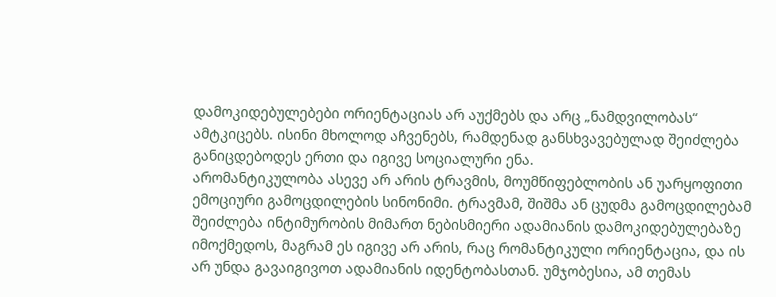დამოკიდებულებები ორიენტაციას არ აუქმებს და არც „ნამდვილობას“ ამტკიცებს. ისინი მხოლოდ აჩვენებს, რამდენად განსხვავებულად შეიძლება განიცდებოდეს ერთი და იგივე სოციალური ენა.
არომანტიკულობა ასევე არ არის ტრავმის, მოუმწიფებლობის ან უარყოფითი ემოციური გამოცდილების სინონიმი. ტრავმამ, შიშმა ან ცუდმა გამოცდილებამ შეიძლება ინტიმურობის მიმართ ნებისმიერი ადამიანის დამოკიდებულებაზე იმოქმედოს, მაგრამ ეს იგივე არ არის, რაც რომანტიკული ორიენტაცია, და ის არ უნდა გავაიგივოთ ადამიანის იდენტობასთან. უმჯობესია, ამ თემას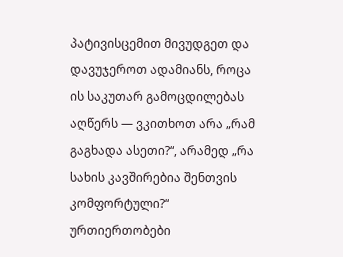პატივისცემით მივუდგეთ და დავუჯეროთ ადამიანს, როცა ის საკუთარ გამოცდილებას აღწერს — ვკითხოთ არა „რამ გაგხადა ასეთი?“, არამედ „რა სახის კავშირებია შენთვის კომფორტული?“
ურთიერთობები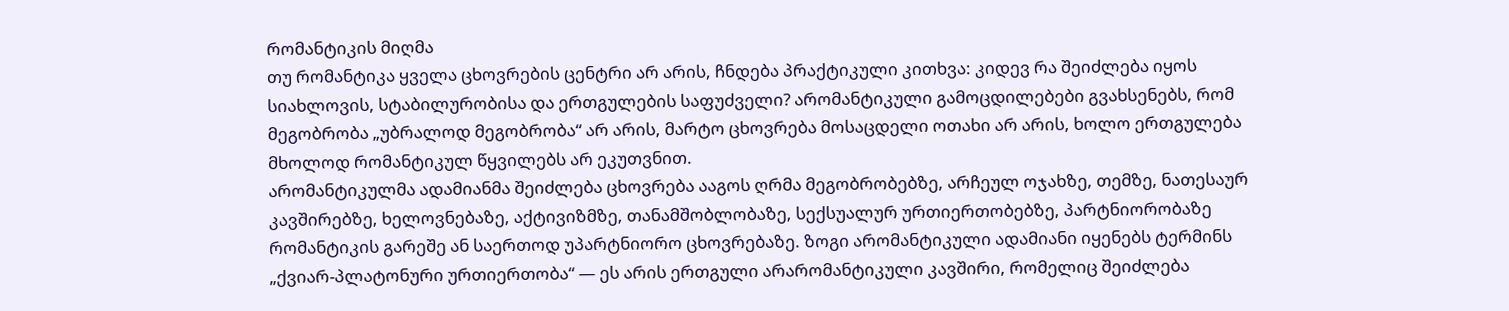რომანტიკის მიღმა
თუ რომანტიკა ყველა ცხოვრების ცენტრი არ არის, ჩნდება პრაქტიკული კითხვა: კიდევ რა შეიძლება იყოს სიახლოვის, სტაბილურობისა და ერთგულების საფუძველი? არომანტიკული გამოცდილებები გვახსენებს, რომ მეგობრობა „უბრალოდ მეგობრობა“ არ არის, მარტო ცხოვრება მოსაცდელი ოთახი არ არის, ხოლო ერთგულება მხოლოდ რომანტიკულ წყვილებს არ ეკუთვნით.
არომანტიკულმა ადამიანმა შეიძლება ცხოვრება ააგოს ღრმა მეგობრობებზე, არჩეულ ოჯახზე, თემზე, ნათესაურ კავშირებზე, ხელოვნებაზე, აქტივიზმზე, თანამშობლობაზე, სექსუალურ ურთიერთობებზე, პარტნიორობაზე რომანტიკის გარეშე ან საერთოდ უპარტნიორო ცხოვრებაზე. ზოგი არომანტიკული ადამიანი იყენებს ტერმინს „ქვიარ-პლატონური ურთიერთობა“ — ეს არის ერთგული არარომანტიკული კავშირი, რომელიც შეიძლება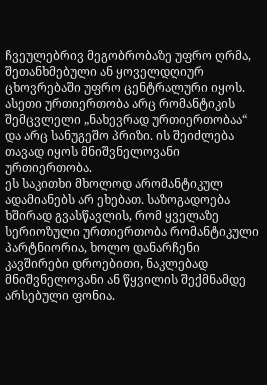ჩვეულებრივ მეგობრობაზე უფრო ღრმა, შეთანხმებული ან ყოველდღიურ ცხოვრებაში უფრო ცენტრალური იყოს. ასეთი ურთიერთობა არც რომანტიკის შემცვლელი „ნახევრად ურთიერთობაა“ და არც სანუგეშო პრიზი. ის შეიძლება თავად იყოს მნიშვნელოვანი ურთიერთობა.
ეს საკითხი მხოლოდ არომანტიკულ ადამიანებს არ ეხებათ. საზოგადოება ხშირად გვასწავლის, რომ ყველაზე სერიოზული ურთიერთობა რომანტიკული პარტნიორია, ხოლო დანარჩენი კავშირები დროებითი, ნაკლებად მნიშვნელოვანი ან წყვილის შექმნამდე არსებული ფონია.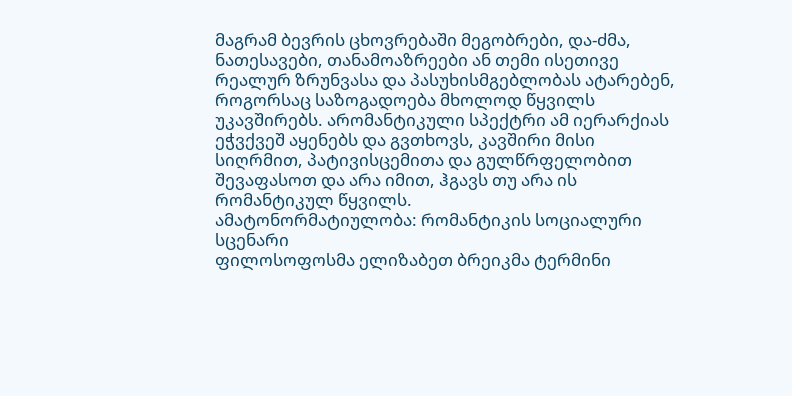მაგრამ ბევრის ცხოვრებაში მეგობრები, და-ძმა, ნათესავები, თანამოაზრეები ან თემი ისეთივე რეალურ ზრუნვასა და პასუხისმგებლობას ატარებენ, როგორსაც საზოგადოება მხოლოდ წყვილს უკავშირებს. არომანტიკული სპექტრი ამ იერარქიას ეჭვქვეშ აყენებს და გვთხოვს, კავშირი მისი სიღრმით, პატივისცემითა და გულწრფელობით შევაფასოთ და არა იმით, ჰგავს თუ არა ის რომანტიკულ წყვილს.
ამატონორმატიულობა: რომანტიკის სოციალური სცენარი
ფილოსოფოსმა ელიზაბეთ ბრეიკმა ტერმინი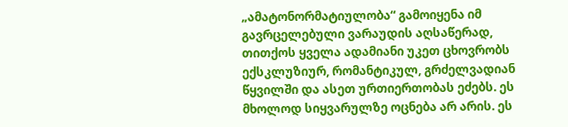„ამატონორმატიულობა“ გამოიყენა იმ გავრცელებული ვარაუდის აღსაწერად, თითქოს ყველა ადამიანი უკეთ ცხოვრობს ექსკლუზიურ, რომანტიკულ, გრძელვადიან წყვილში და ასეთ ურთიერთობას ეძებს. ეს მხოლოდ სიყვარულზე ოცნება არ არის. ეს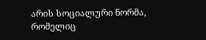არის სოციალური ნორმა, რომელიც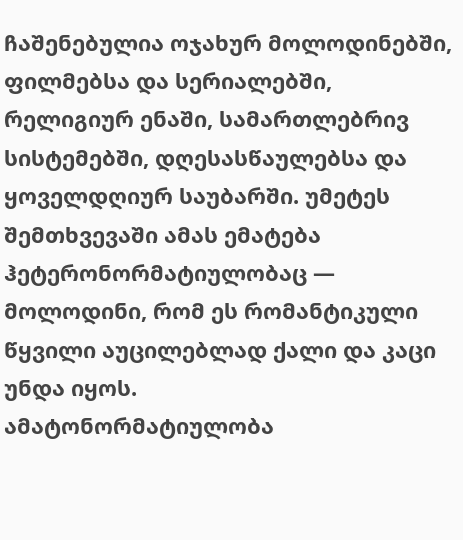ჩაშენებულია ოჯახურ მოლოდინებში, ფილმებსა და სერიალებში, რელიგიურ ენაში, სამართლებრივ სისტემებში, დღესასწაულებსა და ყოველდღიურ საუბარში. უმეტეს შემთხვევაში ამას ემატება ჰეტერონორმატიულობაც — მოლოდინი, რომ ეს რომანტიკული წყვილი აუცილებლად ქალი და კაცი უნდა იყოს.
ამატონორმატიულობა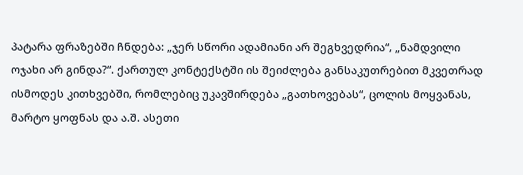პატარა ფრაზებში ჩნდება: „ჯერ სწორი ადამიანი არ შეგხვედრია“, „ნამდვილი ოჯახი არ გინდა?“. ქართულ კონტექსტში ის შეიძლება განსაკუთრებით მკვეთრად ისმოდეს კითხვებში, რომლებიც უკავშირდება „გათხოვებას“, ცოლის მოყვანას, მარტო ყოფნას და ა.შ. ასეთი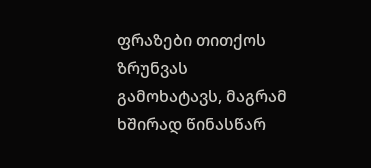ფრაზები თითქოს ზრუნვას გამოხატავს, მაგრამ ხშირად წინასწარ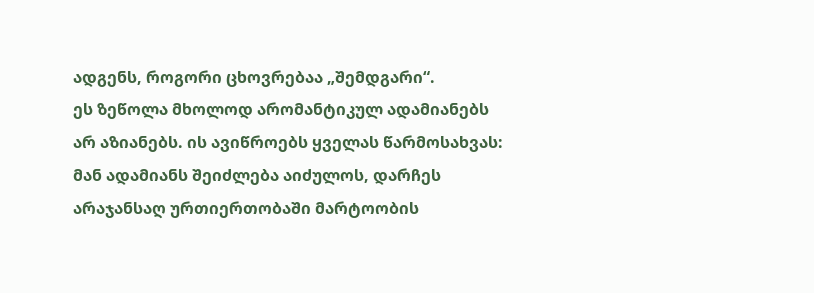ადგენს, როგორი ცხოვრებაა „შემდგარი“.
ეს ზეწოლა მხოლოდ არომანტიკულ ადამიანებს არ აზიანებს. ის ავიწროებს ყველას წარმოსახვას: მან ადამიანს შეიძლება აიძულოს, დარჩეს არაჯანსაღ ურთიერთობაში მარტოობის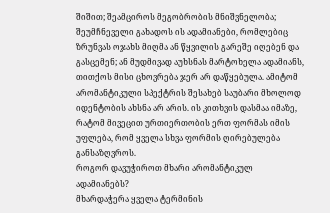შიშით; შეამციროს მეგობრობის მნიშვნელობა; შეუმჩნეველი გახადოს ის ადამიანები, რომლებიც ზრუნვას ოჯახს მიღმა ან წყვილის გარეშე იღებენ და გასცემენ; ან მუდმივად აუხსნას მარტოხელა ადამიანს, თითქოს მისი ცხოვრება ჯერ არ დაწყებულა. ამიტომ არომანტიკული სპექტრის შესახებ საუბარი მხოლოდ იდენტობის ახსნა არ არის. ის კითხვის დასმაა იმაზე, რატომ მივეცით ურთიერთობის ერთ ფორმას იმის უფლება, რომ ყველა სხვა ფორმის ღირებულება განსაზღვროს.
როგორ დავუჭიროთ მხარი არომანტიკულ ადამიანებს?
მხარდაჭერა ყველა ტერმინის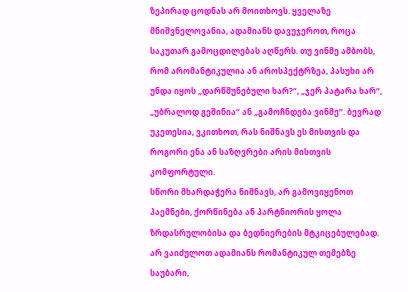ზეპირად ცოდნას არ მოითხოვს. ყველაზე მნიშვნელოვანია, ადამიანს დავუჯეროთ, როცა საკუთარ გამოცდილებას აღწერს. თუ ვინმე ამბობს, რომ არომანტიკულია ან აროსპექტრზეა, პასუხი არ უნდა იყოს „დარწმუნებული ხარ?“, „ჯერ პატარა ხარ“, „უბრალოდ გეშინია“ ან „გამოჩნდება ვინმე“. ბევრად უკეთესია, ვკითხოთ, რას ნიშნავს ეს მისთვის და როგორი ენა ან საზღვრები არის მისთვის კომფორტული.
სწორი მხარდაჭერა ნიშნავს, არ გამოვიყენოთ პაემნები, ქორწინება ან პარტნიორის ყოლა ზრდასრულობისა და ბედნიერების მტკიცებულებად. არ ვაიძულოთ ადამიანს რომანტიკულ თემებზე საუბარი,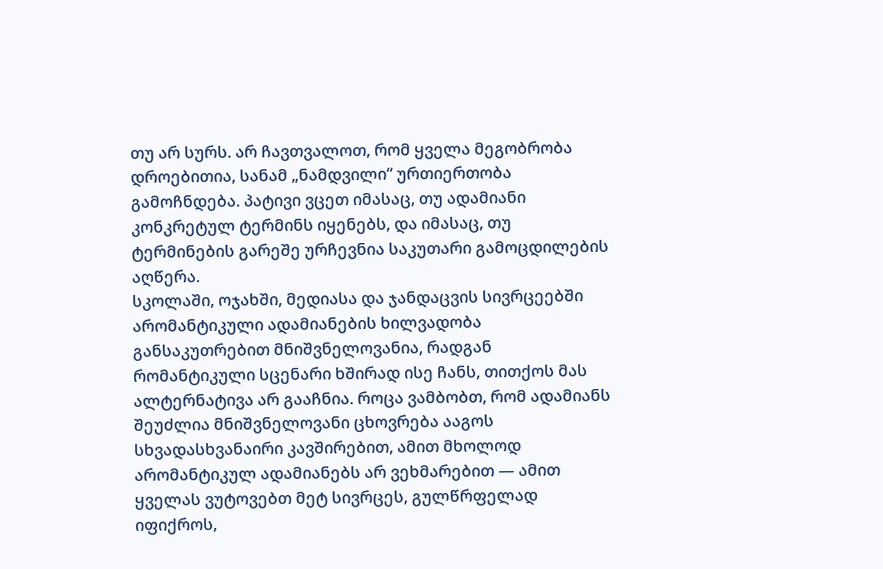თუ არ სურს. არ ჩავთვალოთ, რომ ყველა მეგობრობა დროებითია, სანამ „ნამდვილი“ ურთიერთობა გამოჩნდება. პატივი ვცეთ იმასაც, თუ ადამიანი კონკრეტულ ტერმინს იყენებს, და იმასაც, თუ ტერმინების გარეშე ურჩევნია საკუთარი გამოცდილების აღწერა.
სკოლაში, ოჯახში, მედიასა და ჯანდაცვის სივრცეებში არომანტიკული ადამიანების ხილვადობა განსაკუთრებით მნიშვნელოვანია, რადგან რომანტიკული სცენარი ხშირად ისე ჩანს, თითქოს მას ალტერნატივა არ გააჩნია. როცა ვამბობთ, რომ ადამიანს შეუძლია მნიშვნელოვანი ცხოვრება ააგოს სხვადასხვანაირი კავშირებით, ამით მხოლოდ არომანტიკულ ადამიანებს არ ვეხმარებით — ამით ყველას ვუტოვებთ მეტ სივრცეს, გულწრფელად იფიქროს,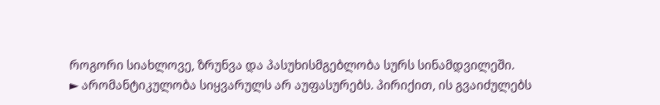როგორი სიახლოვე, ზრუნვა და პასუხისმგებლობა სურს სინამდვილეში.
► არომანტიკულობა სიყვარულს არ აუფასურებს. პირიქით, ის გვაიძულებს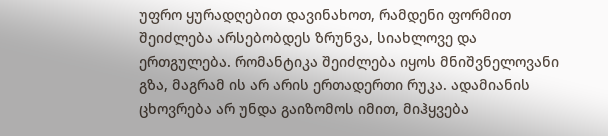უფრო ყურადღებით დავინახოთ, რამდენი ფორმით შეიძლება არსებობდეს ზრუნვა, სიახლოვე და ერთგულება. რომანტიკა შეიძლება იყოს მნიშვნელოვანი გზა, მაგრამ ის არ არის ერთადერთი რუკა. ადამიანის ცხოვრება არ უნდა გაიზომოს იმით, მიჰყვება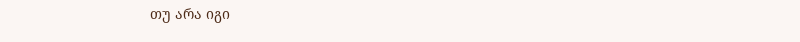თუ არა იგი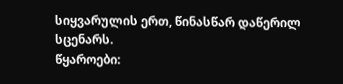სიყვარულის ერთ, წინასწარ დაწერილ სცენარს.
წყაროები: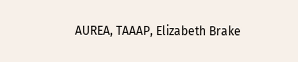AUREA, TAAAP, Elizabeth Brake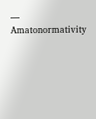— Amatonormativity